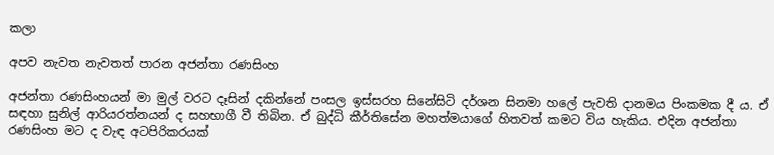කලා

අපව නැවත නැවතත් පාරන අජන්තා රණසිංහ

අජන්තා රණසිංහයන් මා මුල් වරට දෑසින් දකින්නේ පංසල ඉස්සරහ සිනේසිටි දර්ශන සිනමා හලේ පැවති දානමය පිංකමක දී ය. ඒ සඳහා සුනිල් ආරියරත්නයන් ද සහභාගී වී තිබින. ඒ බුද්ධි කීර්තිසේන මහත්මයාගේ හිතවත් කමට විය හැකිය. එදින අජන්තා රණසිංහ මට ද වැඳ අටපිරිකරයක්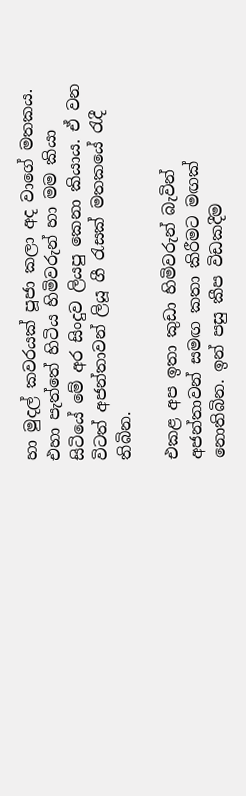හා මුදල් කවරයක් පූජා කලා අද වාගේ මතකය. එහා පැත්තේ හිටිය හිමිවරුන් හා මම කියා සිටියේ මේ අර සිංදුව ලියපු කෙනා කියාය. ඒ වන විටත් අජන්තාවන් ලියූ ගී රැසක් මතකයේ රැදී තිබින.

එකළ අප ඉතා කුඩා හිමිවරුන් බැවින් අජන්තාවන් සමඟ කතා කිරීමට මඟක් නොතිබින. ඉන් පසු කීප විඩකදීම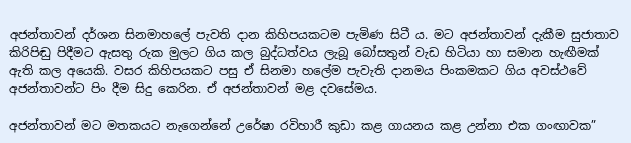අජන්තාවන් දර්ශන සිනමාහලේ පැවති දාන කිහිපයකටම පැමිණ සිටී ය. මට අජන්තාවන් දැකීම සුජාතාව කිරිපිඬු පිදීමට ඇසතු රුක මුලට ගිය කල බුද්ධත්වය ලැබූ බෝසතුන් වැඩ හිටියා හා සමාන හැඟීමක් ඇති කල අයෙකි. වසර කිහිපයකට පසු ඒ සිනමා හලේම පැවැති දානමය පිංකමකට ගිය අවස්ථවේ අජන්තාවන්ට පිං දීම සිදු කෙරින. ඒ අජන්තාවන් මළ දවසේමය.

අජන්තාවන් මට මතකයට නැගෙන්නේ උරේෂා රවිහාරී කුඩා කළ ගායනය කළ උන්නා එක ගංඟාවක”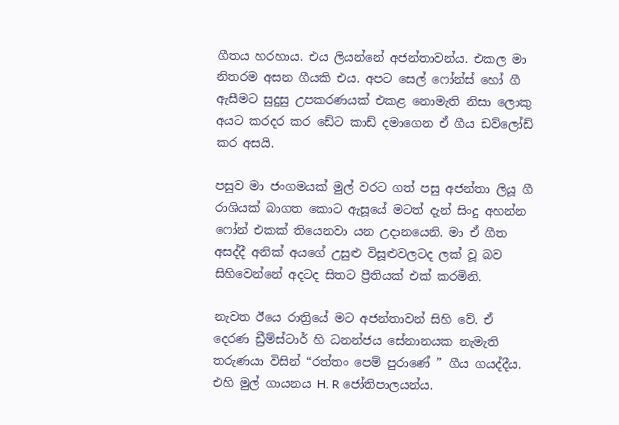ගීතය හරහාය. එය ලියන්නේ අජන්තාවන්ය. එකල මා නිතරම අසන ගීයකි එය. අපට සෙල් ෆෝන්ස් හෝ ගී ඇසීමට සුදුසු උපකරණයක් එකළ නොමැති නිසා ලොකු අයට කරදර කර ඩේට කාඩ් දමාගෙන ඒ ගීය ඩව්ලෝඩ් කර අසයි.

පසුව මා ජංගමයක් මුල් වරට ගත් පසු අජන්තා ලියූ ගී රාශියක් බාගත කොට ඇසූයේ මටත් දැන් සිංදු අහන්න ෆෝන් එකක් තියෙනවා යන උදානයෙනි. මා ඒ ගීත අසද්දී අනික් අයගේ උසුළු විසූළුවලටද ලක් වූ බව සිහිවෙන්නේ අදටද සිතට ප්‍රීතියක් එක් කරමිනි.

නැවත ඊයෙ රාත්‍රියේ මට අජන්තාවන් සිහි වේ. ඒ දෙරණ ඩ්‍රීම්ස්ටාර් හි ධනන්ජය සේනානයක නැමැති තරුණයා විසින් “රත්තං පෙම් පුරාණේ ” ගීය ගයද්දීය. එහි මුල් ගායනය H. R ජෝතිපාලයන්ය.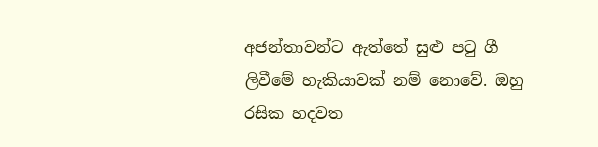අජන්තාවන්ට ඇත්තේ සුළු පටු ගී ලිවීමේ හැකියාවක් නම් නොවේ. ඔහු රසික හදවත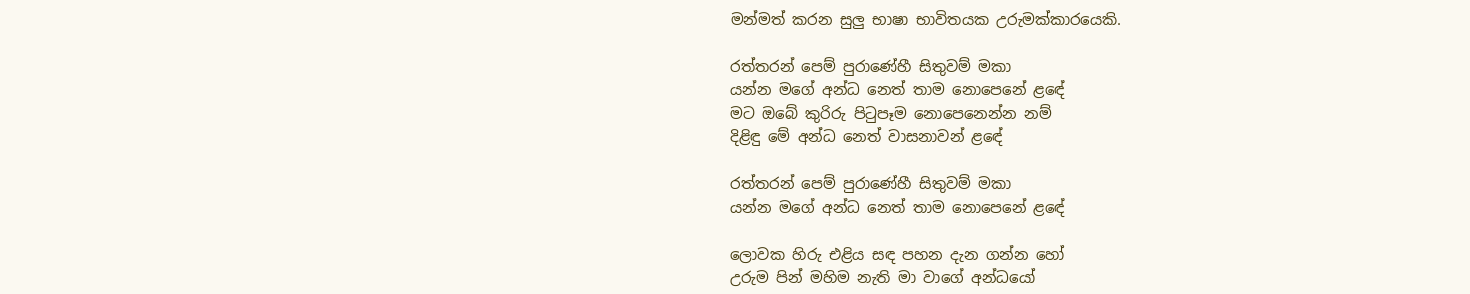මන්මත් කරන සුලු භාෂා භාවිතයක උරුමක්කාරයෙකි.

රත්තරන් පෙම් පුරාණේහී සිතුවම් මකා
යන්න මගේ අන්ධ නෙත් තාම නොපෙනේ ළඳේ
මට ඔබේ කුරිරු පිටුපෑම නොපෙනෙන්න නම්
දිළිඳු මේ අන්ධ නෙත් වාසනාවන් ළඳේ

රත්තරන් පෙම් පුරාණේහී සිතුවම් මකා
යන්න මගේ අන්ධ නෙත් තාම නොපෙනේ ළඳේ

ලොවක හිරු එළිය සඳ පහන දැන ගන්න හෝ
උරුම පින් මහිම නැති මා වාගේ අන්ධයෝ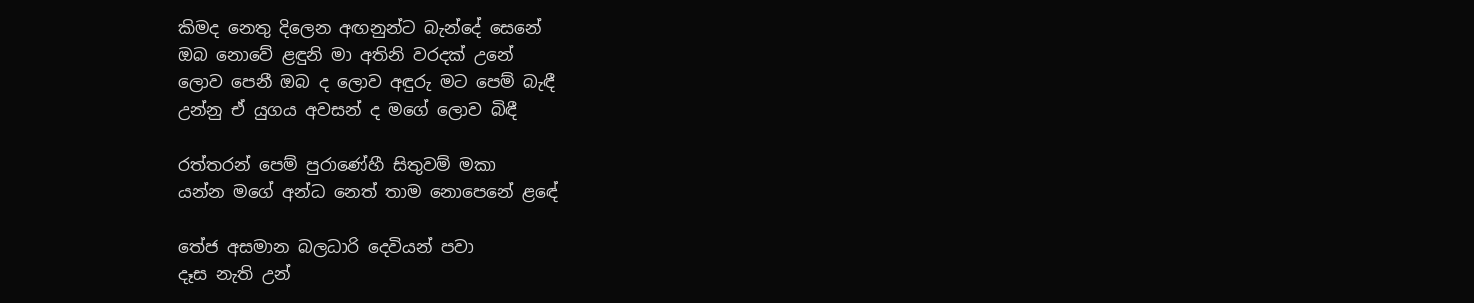කිමද නෙතු දිලෙන අඟනුන්ට බැන්දේ සෙනේ
ඔබ නොවේ ළඳුනි මා අතිනි වරදක් උනේ
ලොව පෙනී ඔබ ද ලොව අඳුරු මට පෙම් බැඳී
උන්නු ඒ යුගය අවසන් ද මගේ ලොව බිඳී

රත්තරන් පෙම් පුරාණේහී සිතුවම් මකා
යන්න මගේ අන්ධ නෙත් තාම නොපෙනේ ළඳේ

තේජ අසමාන බලධාරි දෙවියන් පවා
දෑස නැති උන්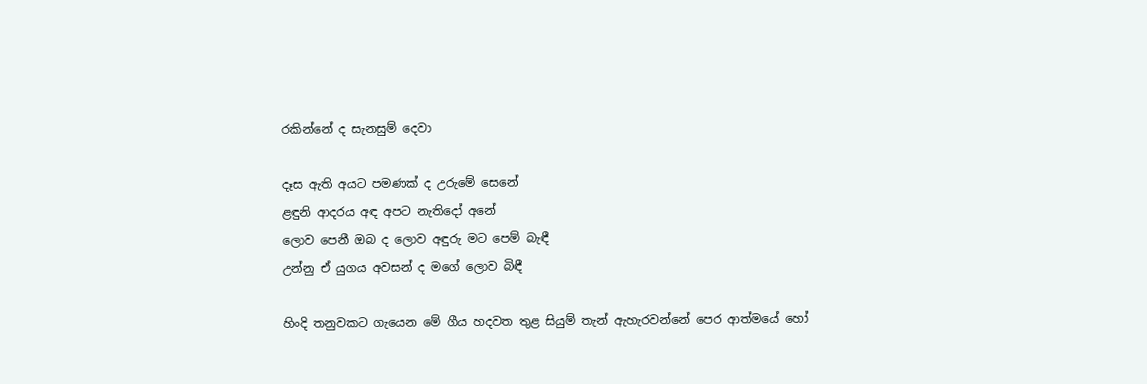රකින්නේ ද සැනසුම් දෙවා

දෑස ඇති අයට පමණක් ද උරුමේ සෙනේ
ළඳුනි ආදරය අඳ අපට නැතිදෝ අනේ
ලොව පෙනී ඔබ ද ලොව අඳුරු මට පෙම් බැඳී
උන්නු ඒ යුගය අවසන් ද මගේ ලොව බිඳී

හිංදි තනුවකට ගැයෙන මේ ගීය හදවත තුළ සියුම් තැන් ඇහැරවන්නේ පෙර ආත්මයේ හෝ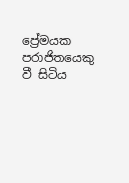ප්‍රේමයක පරාජිතයෙකු වී සිටිය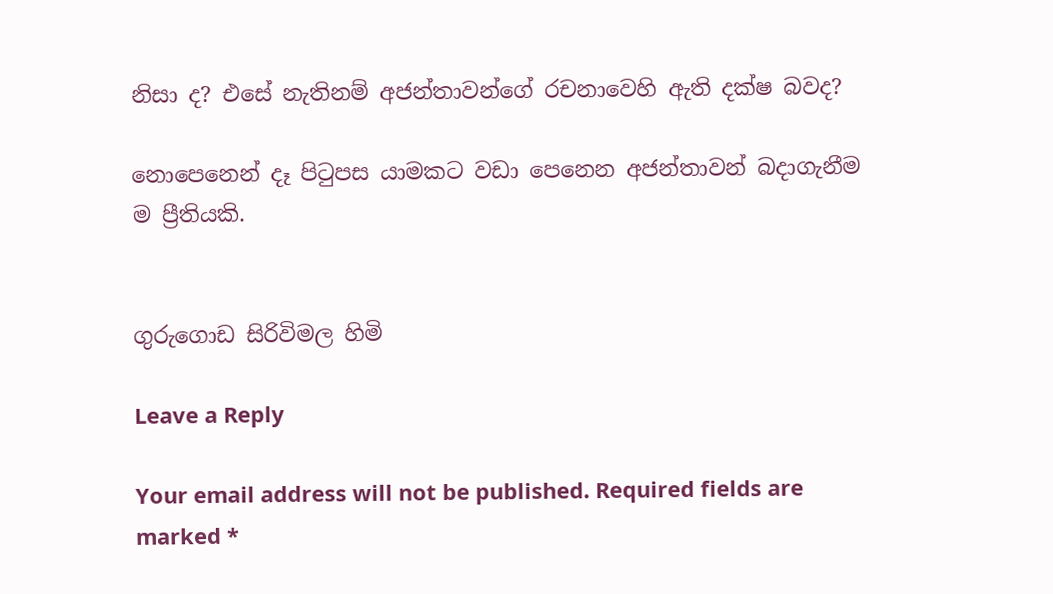නිසා ද? එසේ නැතිනම් අජන්තාවන්ගේ රචනාවෙහි ඇති දක්ෂ බවද?

නොපෙනෙන් දෑ පිටුපස යාමකට වඩා පෙනෙන අජන්තාවන් බදාගැනීම ම ප්‍රීතියකි.


ගුරුගොඩ සිරිවිමල හිමි

Leave a Reply

Your email address will not be published. Required fields are marked *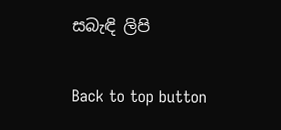සබැඳි ලිපි

Back to top button